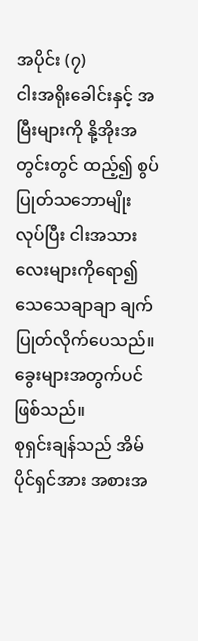အပိုင်း (၇)
ငါးအရိုးခေါင်းနှင့် အမြီးများကို နို့အိုးအတွင်းတွင် ထည့်၍ စွပ်ပြုတ်သဘောမျိုး လုပ်ပြီး ငါးအသားလေးများကိုရော၍ သေသေချာချာ ချက်ပြုတ်လိုက်ပေသည်။
ခွေးများအတွက်ပင် ဖြစ်သည်။
စုရှင်းချန်သည် အိမ်ပိုင်ရှင်အား အစားအ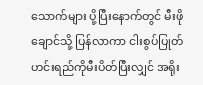သောက်များ ပို့ပြီးနောက်တွင် မီးဖိုချောင်သို့ ပြန်လာကာ ငါးစွပ်ပြုတ်ဟင်းရည်ကိုမီးပိတ်ပြီးလျှင် အရိုး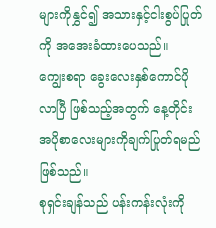များကိုနွှင်၍ အသားနှင့်ငါးစွပ်ပြုတ်ကို အအေးခံထားပေသည်။
ကျွေးစရာ ခွေးလေးနှစ်ကောင်ပိုလာပြီ ဖြစ်သည့်အတွက် နေ့တိုင်း အပိုစာလေးများကိုချက်ပြုတ်ရမည်ဖြစ်သည်။
စုရှင်းချန်သည် ပန်းကန်းလုံးကို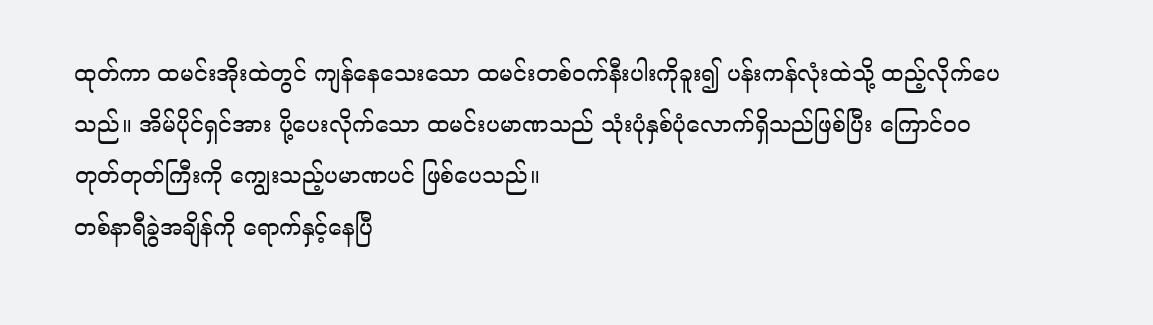ထုတ်ကာ ထမင်းအိုးထဲတွင် ကျန်နေသေးသော ထမင်းတစ်ဝက်နီးပါးကိုခူး၍ ပန်းကန်လုံးထဲသို့ ထည့်လိုက်ပေသည်။ အိမ်ပိုင်ရှင်အား ပို့ပေးလိုက်သော ထမင်းပမာဏသည် သုံးပုံနှစ်ပုံလောက်ရှိသည်ဖြစ်ပြီး ကြောင်ဝဝတုတ်တုတ်ကြီးကို ကျွေးသည့်ပမာဏပင် ဖြစ်ပေသည်။
တစ်နာရီခွဲအချိန်ကို ရောက်နှင့်နေပြီ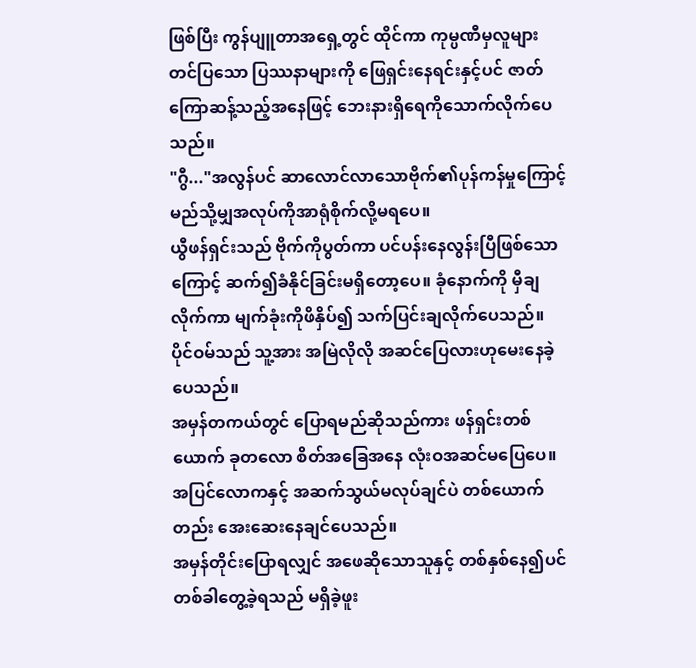ဖြစ်ပြီး ကွန်ပျူတာအရှေ့တွင် ထိုင်ကာ ကုမ္ပဏီမှလူများတင်ပြသော ပြဿနာများကို ဖြေရှင်းနေရင်းနှင့်ပင် ဇာတ်ကြောဆန့်သည့်အနေဖြင့် ဘေးနားရှိရေကိုသောက်လိုက်ပေသည်။
"ဂွီ..."အလွန်ပင် ဆာလောင်လာသောဗိုက်၏ပုန်ကန်မှုကြောင့် မည်သို့မျှအလုပ်ကိုအာရုံစိုက်လို့မရပေ။
ယွီဖန်ရှင်းသည် ဗိုက်ကိုပွတ်ကာ ပင်ပန်းနေလွန်းပြီဖြစ်သောကြောင့် ဆက်၍ခံနိုင်ခြင်းမရှိတော့ပေ။ ခုံနောက်ကို မှီချလိုက်ကာ မျက်ခုံးကိုဖိနှိပ်၍ သက်ပြင်းချလိုက်ပေသည်။
ပိုင်ဝမ်သည် သူ့အား အမြဲလိုလို အဆင်ပြေလားဟုမေးနေခဲ့ပေသည်။
အမှန်တကယ်တွင် ပြောရမည်ဆိုသည်ကား ဖန်ရှင်းတစ်ယောက် ခုတလော စိတ်အခြေအနေ လုံးဝအဆင်မပြေပေ။ အပြင်လောကနှင့် အဆက်သွယ်မလုပ်ချင်ပဲ တစ်ယောက်တည်း အေးဆေးနေချင်ပေသည်။
အမှန်တိုင်းပြောရလျှင် အဖေဆိုသောသူနှင့် တစ်နှစ်နေ၍ပင် တစ်ခါတွေ့ခဲ့ရသည် မရှိခဲ့ဖူး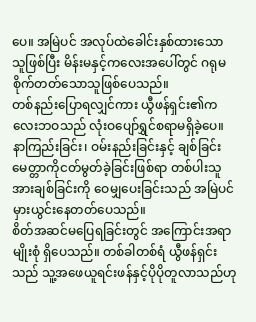ပေ။ အမြဲပင် အလုပ်ထဲခေါင်းနှစ်ထားသောသူဖြစ်ပြီး မိန်းမနှင့်ကလေးအပေါ်တွင် ဂရုမစိုက်တတ်သောသူဖြစ်ပေသည်။
တစ်နည်းပြောရလျှင်ကား ယွီဖန်ရှင်း၏ကလေးဘဝသည် လုံးဝပျော်ရွှင်စရာမရှိခဲ့ပေ။ နာကြည်းခြင်း၊ ဝမ်းနည်းခြင်းနှင့် ချစ်ခြင်းမေတ္တာကိုငတ်မွတ်ခဲ့ခြင်းဖြစ်ရာ တစ်ပါးသူအားချစ်ခြင်းကို ဝေမျှပေးခြင်းသည် အမြဲပင် မှားယွင်းနေတတ်ပေသည်။
စိတ်အဆင်မပြေရခြင်းတွင် အကြောင်းအရာမျိုးစုံ ရှိပေသည်။ တစ်ခါတစ်ရံ ယွီဖန်ရှင်းသည် သူ့အဖေယူရင်းဖန်နှင့်ပိုပိုတူလာသည်ဟု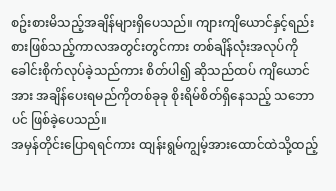စဥ်းစားမိသည့်အချိန်များရှိပေသည်။ ကျားကျိယောင်နှင့်ရည်းစားဖြစ်သည့်ကာလအတွင်းတွင်ကား တစ်ချိန်လုံးအလုပ်ကို ခေါင်းစိုက်လုပ်ခဲ့သည်ကား စိတ်ပါ၍ ဆိုသည်ထပ် ကျိယောင်အား အချိန်ပေးရမည်ကိုတစ်ခုခု စိုးရိမ်စိတ်ရှိနေသည့် သဘောပင် ဖြစ်ခဲ့ပေသည်။
အမှန်တိုင်းပြောရရင်ကား ထျန်းရွမ်ကျွမ့်အားထောင်ထဲသို့ထည့်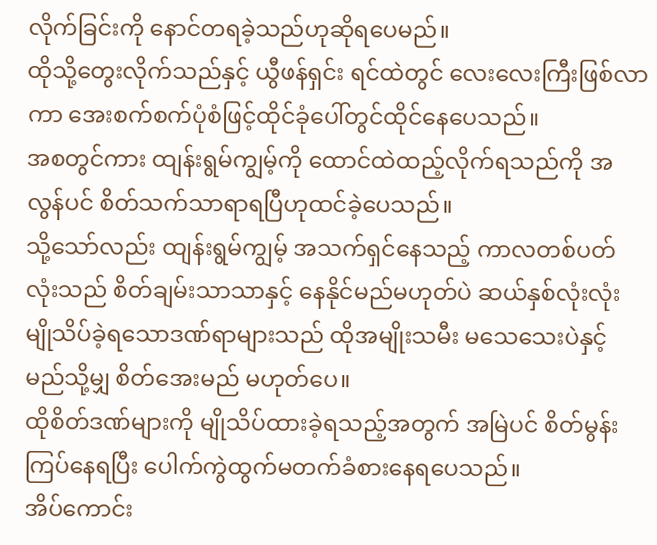လိုက်ခြင်းကို နောင်တရခဲ့သည်ဟုဆိုရပေမည်။
ထိုသို့တွေးလိုက်သည်နှင့် ယွီဖန်ရှင်း ရင်ထဲတွင် လေးလေးကြီးဖြစ်လာကာ အေးစက်စက်ပုံစံဖြင့်ထိုင်ခုံပေါ်တွင်ထိုင်နေပေသည်။
အစတွင်ကား ထျန်းရွမ်ကျွမ့်ကို ထောင်ထဲထည့်လိုက်ရသည်ကို အလွန်ပင် စိတ်သက်သာရာရပြီဟုထင်ခဲ့ပေသည်။
သို့သော်လည်း ထျန်းရွမ်ကျွမ့် အသက်ရှင်နေသည့် ကာလတစ်ပတ်လုံးသည် စိတ်ချမ်းသာသာနှင့် နေနိုင်မည်မဟုတ်ပဲ ဆယ်နှစ်လုံးလုံး မျိုသိပ်ခဲ့ရသောဒဏ်ရာများသည် ထိုအမျိုးသမီး မသေသေးပဲနှင့် မည်သို့မျှ စိတ်အေးမည် မဟုတ်ပေ။
ထိုစိတ်ဒဏ်များကို မျိုသိပ်ထားခဲ့ရသည့်အတွက် အမြဲပင် စိတ်မွန်းကြပ်နေရပြီး ပေါက်ကွဲထွက်မတက်ခံစားနေရပေသည်။
အိပ်ကောင်း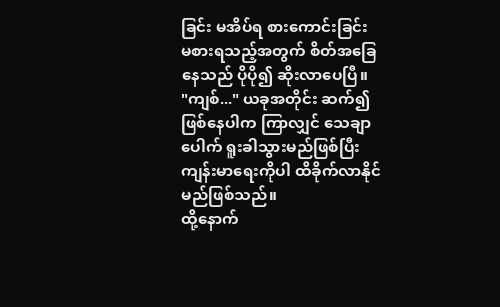ခြင်း မအိပ်ရ စားကောင်းခြင်း မစားရသည့်အတွက် စိတ်အခြေနေသည် ပိုပို၍ ဆိုးလာပေပြီ။
"ကျစ်..." ယခုအတိုင်း ဆက်၍ဖြစ်နေပါက ကြာလျှင် သေချာပေါက် ရူးခါသွားမည်ဖြစ်ပြီး ကျန်းမာရေးကိုပါ ထိခိုက်လာနိုင်မည်ဖြစ်သည်။
ထို့နောက်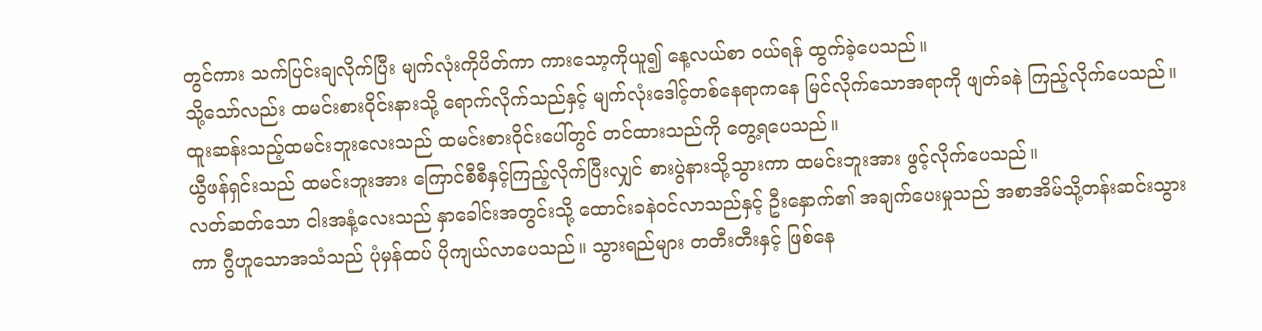တွင်ကား သက်ပြင်းချလိုက်ပြီး မျက်လုံးကိုပိတ်ကာ ကားသော့ကိုယူ၍ နေ့လယ်စာ ဝယ်ရန် ထွက်ခဲ့ပေသည်။
သို့သော်လည်း ထမင်းစားဝိုင်းနားသို့ ရောက်လိုက်သည်နှင့် မျက်လုံးဒေါင့်တစ်နေရာကနေ မြင်လိုက်သောအရာကို ဖျတ်ခနဲ ကြည့်လိုက်ပေသည်။ ထူးဆန်းသည့်ထမင်းဘူးလေးသည် ထမင်းစားဝိုင်းပေါ်တွင် တင်ထားသည်ကို တွေ့ရပေသည်။
ယွီဖန်ရှင်းသည် ထမင်းဘူးအား ကြောင်စီစီနှင့်ကြည့်လိုက်ပြီးလျှင် စားပွဲနားသို့သွားကာ ထမင်းဘူးအား ဖွင့်လိုက်ပေသည်။
လတ်ဆတ်သော ငါးအနံ့လေးသည် နှာခေါင်းအတွင်းသို့ ထောင်းခနဲဝင်လာသည်နှင့် ဦးနှောက်၏ အချက်ပေးမှုသည် အစာအိမ်သို့တန်းဆင်းသွားကာ ဂွီဟူသောအသံသည် ပုံမှန်ထပ် ပိုကျယ်လာပေသည်။ သွားရည်များ တတီးတီးနှင့် ဖြစ်နေ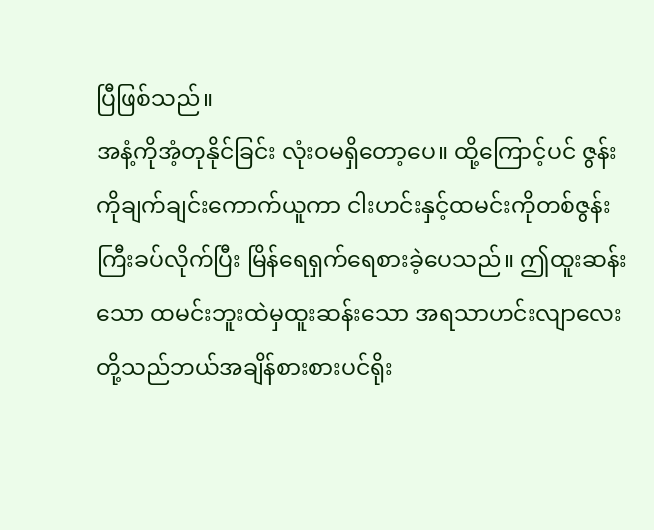ပြီဖြစ်သည်။
အနံ့ကိုအံ့တုနိုင်ခြင်း လုံးဝမရှိတော့ပေ။ ထို့ကြောင့်ပင် ဇွန်းကိုချက်ချင်းကောက်ယူကာ ငါးဟင်းနှင့်ထမင်းကိုတစ်ဇွန်းကြီးခပ်လိုက်ပြီး မြိန်ရေရှက်ရေစားခဲ့ပေသည်။ ဤထူးဆန်းသော ထမင်းဘူးထဲမှထူးဆန်းသော အရသာဟင်းလျာလေးတို့သည်ဘယ်အချိန်စားစားပင်ရိုး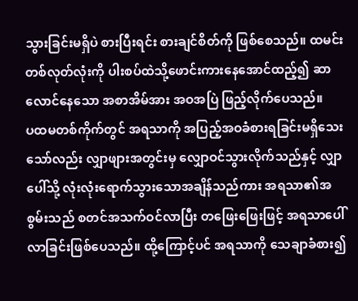သွားခြင်းမရှိပဲ စားပြီးရင်း စားချင်စိတ်ကို ဖြစ်စေသည်။ ထမင်းတစ်လုတ်လုံးကို ပါးစပ်ထဲသို့ဖောင်းကားနေအောင်ထည့်၍ ဆာလောင်နေသော အစာအိမ်အား အဝအပြဲ ဖြည့်လိုက်ပေသည်။
ပထမတစ်ကိုက်တွင် အရသာကို အပြည့်အဝခံစားရခြင်းမရှိသေးသော်လည်း လျှာဖျားအတွင်းမှ လျှောဝင်သွားလိုက်သည်နှင့် လျှာပေါ်သို့ လုံးလုံးရောက်သွားသောအချိန်သည်ကား အရသာ၏အစွမ်းသည် စတင်အသက်ဝင်လာပြီး တဖြေးဖြေးဖြင့် အရသာပေါ်လာခြင်းဖြစ်ပေသည်။ ထို့ကြောင့်ပင် အရသာကို သေချာခံစား၍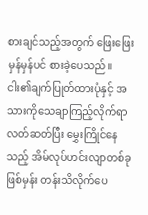စားချင်သည့်အတွက် ဖြေးဖြေးမှန်မှန်ပင် စားခဲ့ပေသည်။
ငါး၏ချက်ပြုတ်ထားပုံနှင့် အသားကိုသေချာကြည့်လိုက်ရာ လတ်ဆတ်ပြီး မွှေးကြိုင်နေသည့် အိမ်လုပ်ဟင်းလျာတစ်ခုဖြစ်မှန်း တန်းသိလိုက်ပေ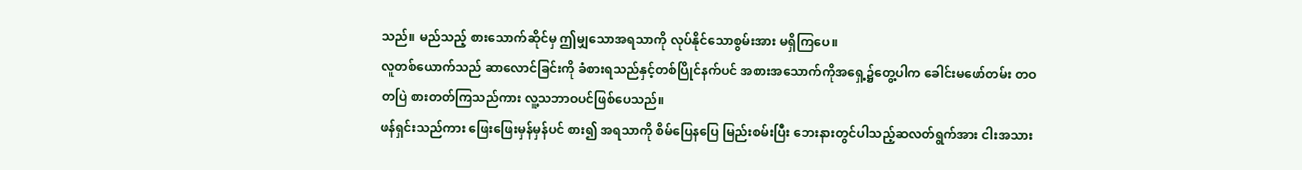သည်။ မည်သည့် စားသောက်ဆိုင်မှ ဤမျှသောအရသာကို လုပ်နိုင်သောစွမ်းအား မရှိကြပေ။
လူတစ်ယောက်သည် ဆာလောင်ခြင်းကို ခံစားရသည်နှင့်တစ်ပြိုင်နက်ပင် အစားအသောက်ကိုအရှေ့၌တွေ့ပါက ခေါင်းမဖော်တမ်း တဝတပြဲ စားတတ်ကြသည်ကား လူ့သဘာဝပင်ဖြစ်ပေသည်။
ဖန်ရှင်းသည်ကား ဖြေးဖြေးမှန်မှန်ပင် စား၍ အရသာကို စိမ်ပြေနပြေ မြည်းစမ်းပြီး ဘေးနားတွင်ပါသည့်ဆလတ်ရွက်အား ငါးအသား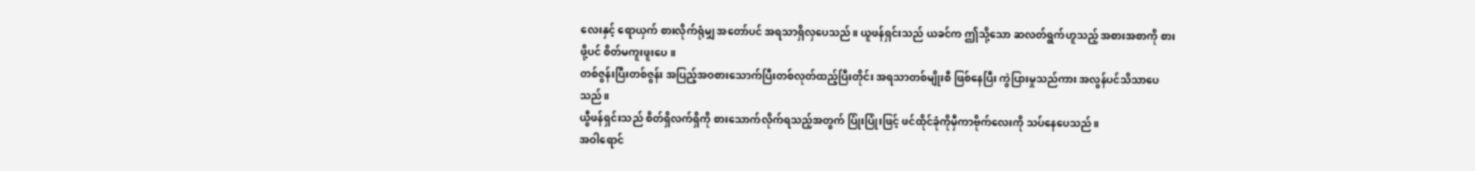လေးနှင့် ရောယှက် စားလိုက်ရုံမျှ အတော်ပင် အရသာရှိလှပေသည်။ ယူဖန်ရှင်းသည် ယခင်က ဤသို့သော ဆလတ်ရွက်ဟူသည့် အစားအစာကို စားဖို့ပင် စိတ်မကူးဖူးပေ။
တစ်ဇွန်းပြီးတစ်ဇွန်း အပြည့်အဝစားသောက်ပြီးတစ်လုတ်ထည့်ပြီးတိုင်း အရသာတစ်မျိုးစီ ဖြစ်နေပြီး ကွဲပြားမှုသည်ကား အလွန်ပင်သိသာပေသည်။
ယွီဖန်ရှင်းသည် စိတ်ရှိလက်ရှိကို စားသောက်လိုက်ရသည့်အတွက် ပြုံးပြုံးဖြင့် ဖင်ထိုင်ခုံကိုမှီကာဗိုက်လေးကို သပ်နေပေသည်။
အဝါရောင်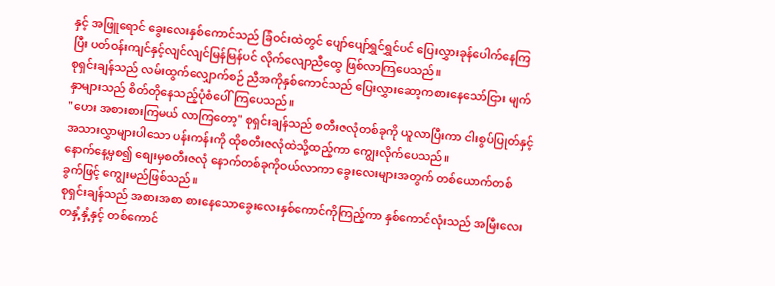နှင့် အဖြူရောင် ခွေးလေးနှစ်ကောင်သည် ခြံဝင်းထဲတွင် ပျော်ပျော်ရွှင်ရွှင်ပင် ပြေးလွှားခုန်ပေါက်နေကြပြီး ပတ်ဝန်းကျင်နှင့်လျင်လျင်မြန်မြန်ပင် လိုက်လျောညီထွေ ဖြစ်လာကြပေသည်။
စုရှင်းချန်သည် လမ်းထွက်လျှောက်စဉ် ညီအကိုနှစ်ကောင်သည် ပြေးလွှားဆော့ကစားနေသော်ငြား မျက်နှာများသည် စိတ်တိုနေသည့်ပုံစံပေါ်ကြပေသည်။
"ဟေး အစားစားကြမယ် လာကြတော့" စုရှင်းချန်သည် စတီးဇလုံတစ်ခုကို ယူလာပြီးကာ ငါးစွပ်ပြုတ်နှင့် အသားလွှာများပါသော ပန်းကန်းကို ထိုစတီးဇလုံထဲသို့ထည့်ကာ ကျွေးလိုက်ပေသည်။
နောက်နေ့မှစ၍ စျေးမှစတီးဇလုံ နောက်တစ်ခုကိုဝယ်လာကာ ခွေးလေးများအတွက် တစ်ယောက်တစ်ခွက်ဖြင့် ကျွေးမည်ဖြစ်သည်။
စုရှင်းချန်သည် အစားအစာ စားနေသောခွေးလေးနှစ်ကောင်ကိုကြည့်ကာ နှစ်ကောင်လုံးသည် အမြီးလေးတနှံ့နှံ့နှင့် တစ်ကောင်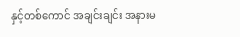နှင့်တစ်ကောင် အချင်းချင်း အနားမ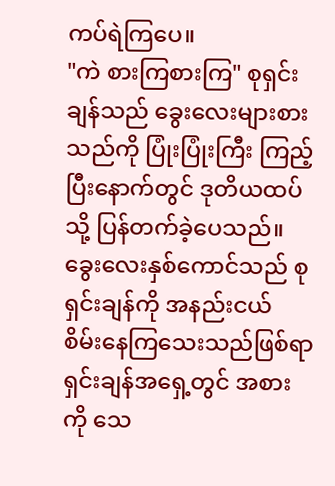ကပ်ရဲကြပေ။
"ကဲ စားကြစားကြ" စုရှင်းချန်သည် ခွေးလေးများစားသည်ကို ပြုံးပြုံးကြီး ကြည့်ပြီးနောက်တွင် ဒုတိယထပ်သို့ ပြန်တက်ခဲ့ပေသည်။
ခွေးလေးနှစ်ကောင်သည် စုရှင်းချန်ကို အနည်းငယ် စိမ်းနေကြသေးသည်ဖြစ်ရာ ရှင်းချန်အရှေ့တွင် အစားကို သေ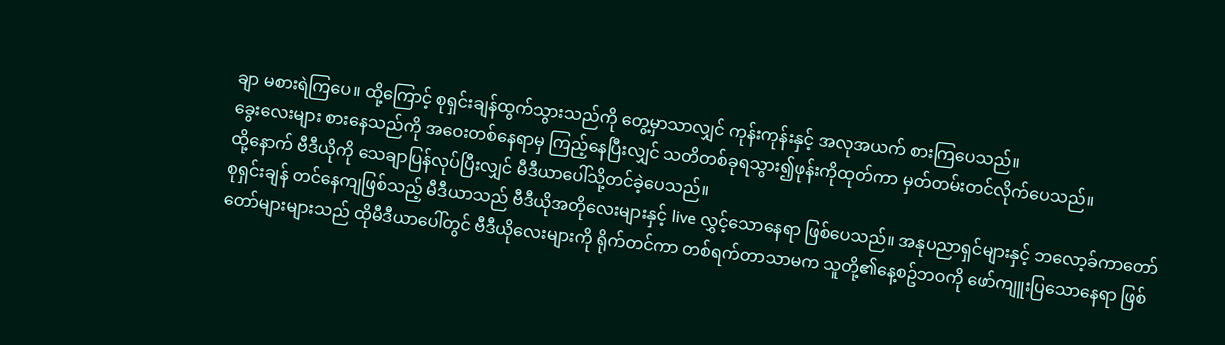ချာ မစားရဲကြပေ။ ထို့ကြောင့် စုရှင်းချန်ထွက်သွားသည်ကို တွေ့မှာသာလျှင် ကုန်းကုန်းနှင့် အလုအယက် စားကြပေသည်။
ခွေးလေးများ စားနေသည်ကို အဝေးတစ်နေရာမှ ကြည့်နေပြီးလျှင် သတိတစ်ခုရသွား၍ဖုန်းကိုထုတ်ကာ မှတ်တမ်းတင်လိုက်ပေသည်။
ထို့နောက် ဗီဒီယိုကို သေချာပြန်လုပ်ပြီးလျှင် မီဒီယာပေါ်သို့တင်ခဲ့ပေသည်။
စုရှင်းချန် တင်နေကျဖြစ်သည့် မီဒီယာသည် ဗီဒီယိုအတိုလေးများနှင့် live လွှင့်သောနေရာ ဖြစ်ပေသည်။ အနုပညာရှင်များနှင့် ဘလော့ခ်ကာတော်တော်များများသည် ထိုမီဒီယာပေါ်တွင် ဗီဒီယိုလေးများကို ရိုက်တင်ကာ တစ်ရက်တာသာမက သူတို့၏နေ့စဥ်ဘဝကို ဖော်ကျူးပြသောနေရာ ဖြစ်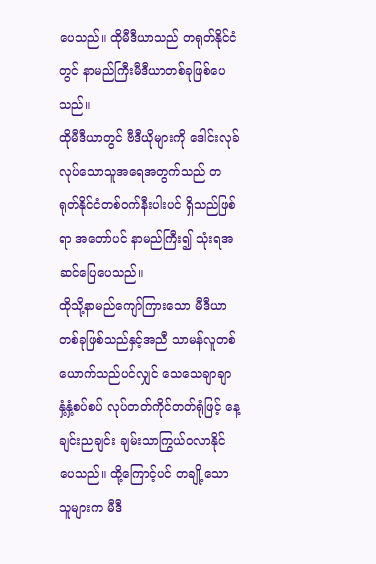ပေသည်။ ထိုမီဒီယာသည် တရုတ်နိုင်ငံတွင် နာမည်ကြီးမီဒီယာတစ်ခုဖြစ်ပေသည်။
ထိုမီဒီယာတွင် ဗီဒီယိုများကို ဒေါင်းလုခ်လုပ်သောသူအရေအတွက်သည် တရုတ်နိုင်ငံတစ်ဝက်နီးပါးပင် ရှိသည်ဖြစ်ရာ အတော်ပင် နာမည်ကြီး၍ သုံးရအဆင်ပြေပေသည်။
ထိုသို့နာမည်ကျော်ကြားသော မီဒီယာတစ်ခုဖြစ်သည်နှင့်အညီ သာမန်လူတစ်ယောက်သည်ပင်လျှင် သေသေချာချာ နှံ့နှံ့စပ်စပ် လုပ်တတ်ကိုင်တတ်ရုံဖြင့် နေ့ချင်းညချင်း ချမ်းသာကြွယ်ဝလာနိုင်ပေသည်။ ထို့ကြောင့်ပင် တချို့သောသူများက မီဒီ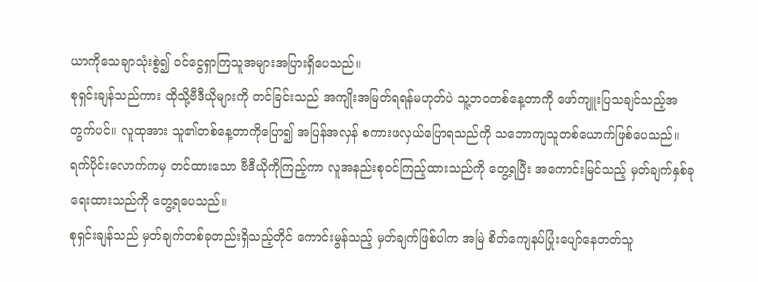ယာကိုသေချာသုံးစွဲ၍ ဝင်ငွေရှာကြသူအများအပြားရှိပေသည်။
စုရှင်းချန်သည်ကား ထိုသို့ဗီဒီယိုများကို တင်ခြင်းသည် အကျိုးအမြတ်ရရန်မဟုတ်ပဲ သူ့ဘဝတစ်နေ့တာကို ဖော်ကျူးပြသချင်သည့်အတွက်ပင်။ လူထုအား သူ၏တစ်နေ့တာကိုပြော၍ အပြန်အလှန် စကားဖလှယ်ပြောရသည်ကို သဘောကျသူတစ်ယောက်ဖြစ်ပေသည်။
ရက်ပိုင်းလောက်ကမှ တင်ထားသော ဗီဒီယိုကိုကြည့်ကာ လူအနည်းစုဝင်ကြည့်ထားသည်ကို တွေ့ရပြီး အကောင်းမြင်သည့် မှတ်ချက်နှစ်ခုရေးထားသည်ကို တွေ့ရပေသည်။
စုရှင်းချန်သည် မှတ်ချက်တစ်ခုတည်းရှိသည့်တိုင် ကောင်းမွန်သည့် မှတ်ချက်ဖြစ်ပါက အမြဲ စိတ်ကျေနပ်ပြုံးပျော်နေတတ်သူ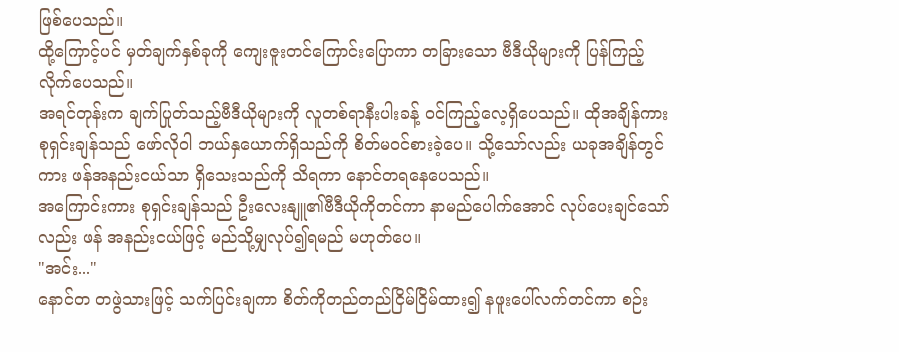ဖြစ်ပေသည်။
ထို့ကြောင့်ပင် မှတ်ချက်နှစ်ခုကို ကျေးဇူးတင်ကြောင်းပြောကာ တခြားသော ဗီဒီယိုများကို ပြန်ကြည့်လိုက်ပေသည်။
အရင်တုန်းက ချက်ပြုတ်သည့်ဗီဒီယိုများကို လူတစ်ရာနီးပါးခန့် ဝင်ကြည့်လေ့ရှိပေသည်။ ထိုအချိန်ကား စုရှင်းချန်သည် ဖော်လိုဝါ ဘယ်နှယောက်ရှိသည်ကို စိတ်မဝင်စားခဲ့ပေ။ သို့သော်လည်း ယခုအချိန်တွင်ကား ဖန်အနည်းငယ်သာ ရှိသေးသည်ကို သိရကာ နောင်တရနေပေသည်။
အကြောင်းကား စုရှင်းချန်သည် ဦးလေးနျူ၏ဗီဒီယိုကိုတင်ကာ နာမည်ပေါက်အောင် လုပ်ပေးချင်သော်လည်း ဖန် အနည်းငယ်ဖြင့် မည်သို့မျှလုပ်၍ရမည် မဟုတ်ပေ။
"အင်း..."
နောင်တ တဖွဲသားဖြင့် သက်ပြင်းချကာ စိတ်ကိုတည်တည်ငြိမ်ငြိမ်ထား၍ နဖူးပေါ်လက်တင်ကာ စဉ်း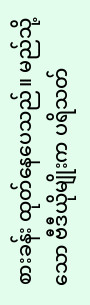စားခန်း ထုတ်နေပေသည်။ မည်သို့သော ဗီဒီယိုမျိုးက ပရိသတ်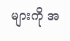များကို အ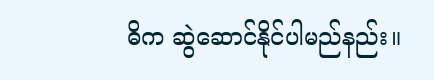ဓိက ဆွဲဆောင်နိုင်ပါမည်နည်း။